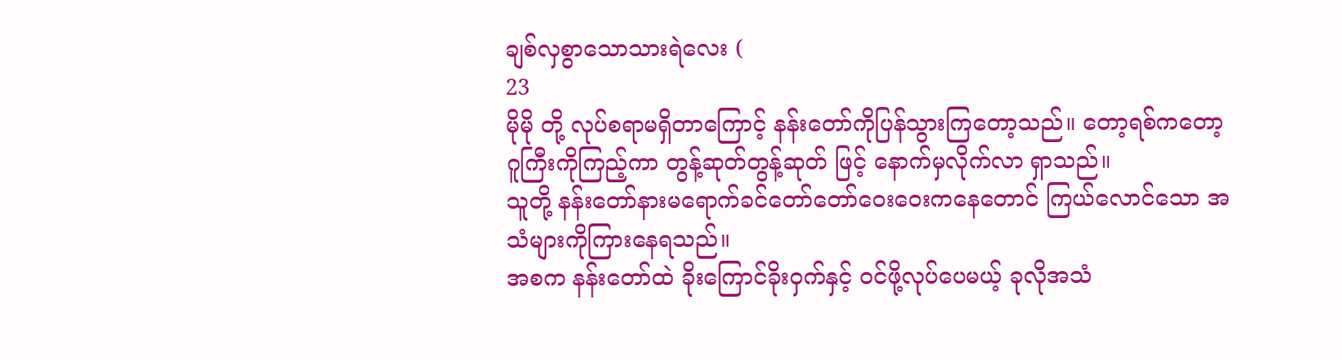ချစ်လှစွာသောသားရဲလေး (
23
မိုမို တို့ လုပ်စရာမရှိတာကြောင့် နန်းတော်ကိုပြန်သွားကြတော့သည်။ တော့ရစ်ကတော့ ဂူကြီးကိုကြည့်ကာ တွန့်ဆုတ်တွန့်ဆုတ် ဖြင့် နောက်မှလိုက်လာ ရှာသည်။
သူတို့ နန်းတော်နားမရောက်ခင်တော်တော်ဝေးဝေးကနေတောင် ကြယ်လောင်သော အသံများကိုကြားနေရသည်။
အစက နန်းတော်ထဲ ခိုးကြောင်ခိုးဝှက်နှင့် ဝင်ဖို့လုပ်ပေမယ့် ခုလိုအသံ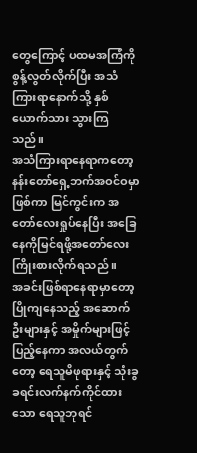တွေကြောင့် ပထမအကြံကို စွန့်လွတ်လိုက်ပြီး အသံကြားရာနောက်သို့ နှစ်ယောက်သား သွားကြသည်။
အသံကြားရာနေရာကတော့ နန်းတော်ရှေ့ဘက်အဝင်ဝမှာဖြစ်ကာ မြင်ကွင်းက အတော်လေးရှုပ်နေပြီး အခြေနေကိုမြင်ရဖို့အတော်လေး ကြိုးစားလိုက်ရသည် ။
အခင်းဖြစ်ရာနေရာမှာတော့ ပြိုကျနေသည့် အဆောက်ဦးများနှင့် အမှိုက်များဖြင့် ပြည့်နေကာ အလယ်တွက်တော့ ရေသူမိဖုရားနှင့် သုံးခွ ခရင်းလက်နက်ကိုင်ထားသော ရေသူဘုရင်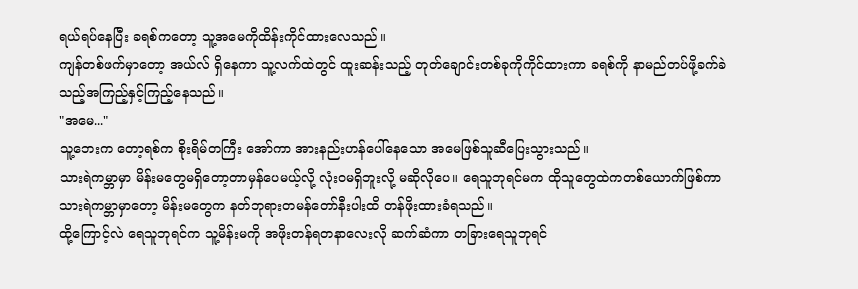ရယ်ရပ်နေပြီး ခရစ်ကတော့ သူ့အမေကိုထိန်းကိုင်ထားလေသည်။
ကျန်တစ်ဖက်မှာတော့ အယ်လ် ရှိနေကာ သူ့လက်ထဲတွင် ထူးဆန်းသည့် တုတ်ချောင်းတစ်ခုကိုကိုင်ထားကာ ခရစ်ကို နာမည်တပ်ဖို့ခက်ခဲသည့်အကြည့်နှင့်ကြည့်နေသည်။
"အမေ..."
သူ့ဘေးက တော့ရစ်က စိုးရိမ်တကြီး အော်ကာ အားနည်းဟန်ပေါ်နေသော အမေဖြစ်သူဆီပြေးသွားသည်။
သားရဲကမ္ဘာမှာ မိန်းမတွေမရှိတော့တာမှန်ပေမယ့်လို့ လုံးဝမရှိဘူးလို့ မဆိုလိုပေ။ ရေသူဘုရင်မက ထိုသူတွေထဲကတစ်ယောက်ဖြစ်ကာ သားရဲကမ္ဘာမှာတော့ မိန်းမတွေက နတ်ဘုရားတမန်တော်နီးပါးထိ တန်ဖိုးထားခံရသည်။
ထို့ကြောင့်လဲ ရေသူဘုရင်က သူ့မိန်းမကို အဖိုးတန်ရတနာလေးလို ဆက်ဆံကာ တခြားရေသူဘုရင်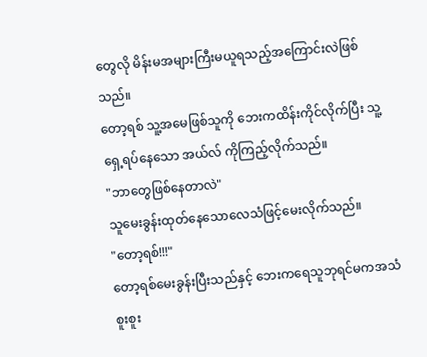တွေလို မိန်းမအများကြီးမယူရသည့်အကြောင်းလဲဖြစ်သည်။
တော့ရစ် သူ့အမေဖြစ်သူကို ဘေးကထိန်းကိုင်လိုက်ပြီး သူ့ရှေ့ရပ်နေသော အယ်လ် ကိုကြည့်လိုက်သည်။
"ဘာတွေဖြစ်နေတာလဲ"
သူမေးခွန်းထုတ်နေသောလေသံဖြင့်မေးလိုက်သည်။
"တော့ရစ်!!!"
တော့ရစ်မေးခွန်းပြီးသည်နှင့် ဘေးကရေသူဘုရင်မကအသံစူးစူး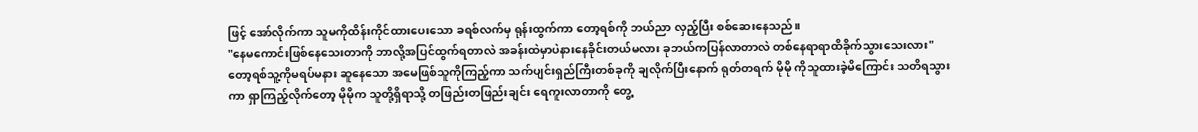ဖြင့် အော်လိုက်ကာ သူမကိုထိန်းကိုင်ထားပေးသော ခရစ်လက်မှ ရုန်းထွက်ကာ တော့ရစ်ကို ဘယ်ညာ လှည့်ပြီး စစ်ဆေးနေသည်။
"နေမကောင်းဖြစ်နေသေးတာကို ဘာလို့အပြင်ထွက်ရတာလဲ အခန်းထဲမှာပဲနားနေခိုင်းတယ်မလား ခုဘယ်ကပြန်လာတာလဲ တစ်နေရာရာထိခိုက်သွားသေးလား"
တော့ရစ်သူ့ကိုမရပ်မနား ဆူနေသော အမေဖြစ်သူကိုကြည့်ကာ သက်ပျင်းရှည်ကြီးတစ်ခုကို ချလိုက်ပြီးနောက် ရုတ်တရက် မိုမို ကိုသူထားခဲ့မိကြောင်း သတိရသွားကာ ရှာကြည့်လိုက်တော့ မိုမိုက သူတို့ရှိရာသို့ တဖြည်းတဖြည်းချင်း ရေကူးလာတာကို တွေ့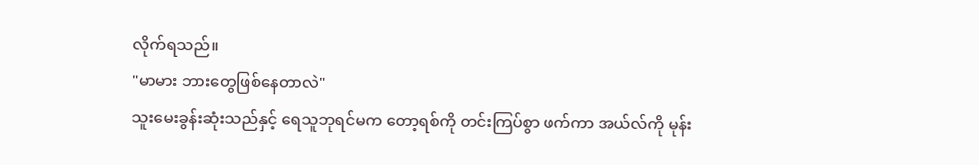လိုက်ရသည်။
"မာမား ဘားတွေဖြစ်နေတာလဲ"
သူးမေးခွန်းဆုံးသည်နှင့် ရေသူဘုရင်မက တော့ရစ်ကို တင်းကြပ်စွာ ဖက်ကာ အယ်လ်ကို မုန်း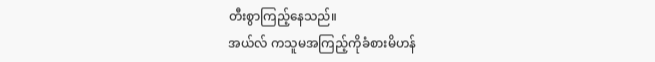တီးစွာကြည့်နေသည်။
အယ်လ် ကသူမအကြည့်ကိုခံစားမိဟန်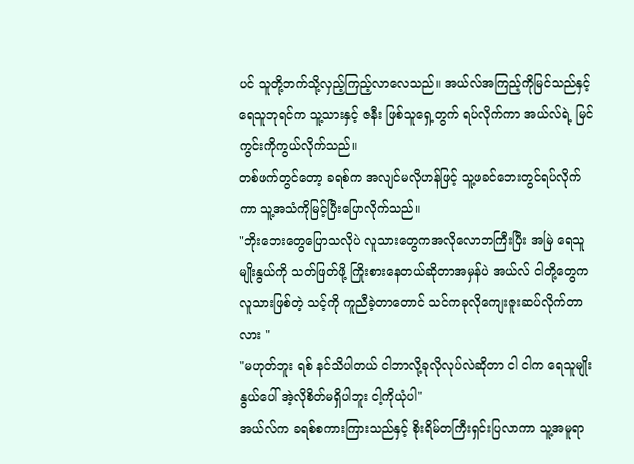ပင် သူတို့ဘက်သို့လှည့်ကြည့်လာလေသည်။ အယ်လ်အကြည့်ကိုမြင်သည်နှင့် ရေသူဘုရင်က သူ့သားနှင့် ဇနီး ဖြစ်သူရှေ့တွက် ရပ်လိုက်ကာ အယ်လ်ရဲ့ မြင်ကွင်းကိုကွယ်လိုက်သည်။
တစ်ဖက်တွင်တော့ ခရစ်က အလျင်မလိုဟန်ဖြင့် သူ့ဖခင်ဘေးတွင်ရပ်လိုက်ကာ သူ့အသံကိုမြင့်ပြီးပြောလိုက်သည်။
"ဘိုးဘေးတွေပြောသလိုပဲ လူသားတွေကအလိုလောဘကြီးပြီး အမြဲ ရေသူမျိုးနွယ်ကို သတ်ဖြတ်ဖို့ ကြိုးစားနေတယ်ဆိုတာအမှန်ပဲ အယ်လ် ငါတို့တွေက လူသားဖြစ်တဲ့ သင့်ကို ကူညီခဲ့တာတောင် သင်ကခုလိုကျေးဇူးဆပ်လိုက်တာလား "
"မဟုတ်ဘူး ရစ် နင်သိပါတယ် ငါဘာလို့ခုလိုလုပ်လဲဆိုတာ ငါ ငါက ရေသူမျိုးနွယ်ပေါ် အဲ့လိုစိတ်မရှိပါဘူး ငါ့ကိုယုံပါ"
အယ်လ်က ခရစ်စကားကြားသည်နှင့် စိုးရိမ်တကြီးရှင်းပြလာကာ သူ့အမူရာ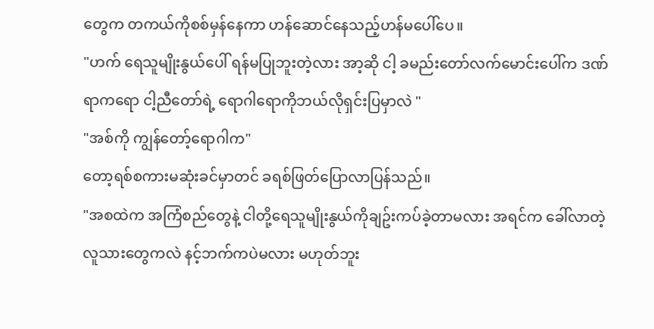တွေက တကယ်ကိုစစ်မှန်နေကာ ဟန်ဆောင်နေသည့်ဟန်မပေါ်ပေ။
"ဟက် ရေသူမျိုးနွယ်ပေါ် ရန်မပြုဘူးတဲ့လား အာ့ဆို ငါ့ ခမည်းတော်လက်မောင်းပေါ်က ဒဏ်ရာကရော ငါ့ညီတော်ရဲ့ ရောဂါရောကိုဘယ်လိုရှင်းပြမှာလဲ "
"အစ်ကို ကျွန်တော့်ရောဂါက"
တော့ရစ်စကားမဆုံးခင်မှာတင် ခရစ်ဖြတ်ပြောလာပြန်သည်။
"အစထဲက အကြံစည်တွေနဲ့ ငါတို့ရေသူမျိုးနွယ်ကိုချဥ်းကပ်ခဲ့တာမလား အရင်က ခေါ်လာတဲ့လူသားတွေကလဲ နင့်ဘက်ကပဲမလား မဟုတ်ဘူး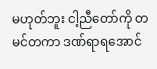မဟုတ်ဘူး ငါ့ညီတော်ကို တမင်တကာ ဒဏ်ရာရအောင်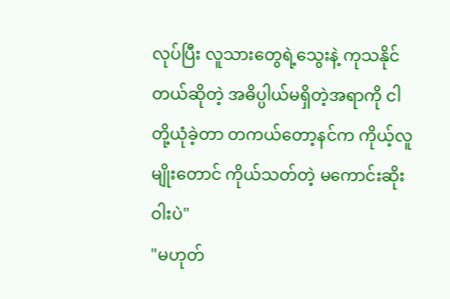လုပ်ပြီး လူသားတွေရဲ့သွေးနဲ့ ကုသနိုင်တယ်ဆိုတဲ့ အဓိပ္ပါယ်မရှိတဲ့အရာကို ငါတို့ယုံခဲ့တာ တကယ်တော့နင်က ကိုယ့်လူမျိုးတောင် ကိုယ်သတ်တဲ့ မကောင်းဆိုးဝါးပဲ"
"မဟုတ်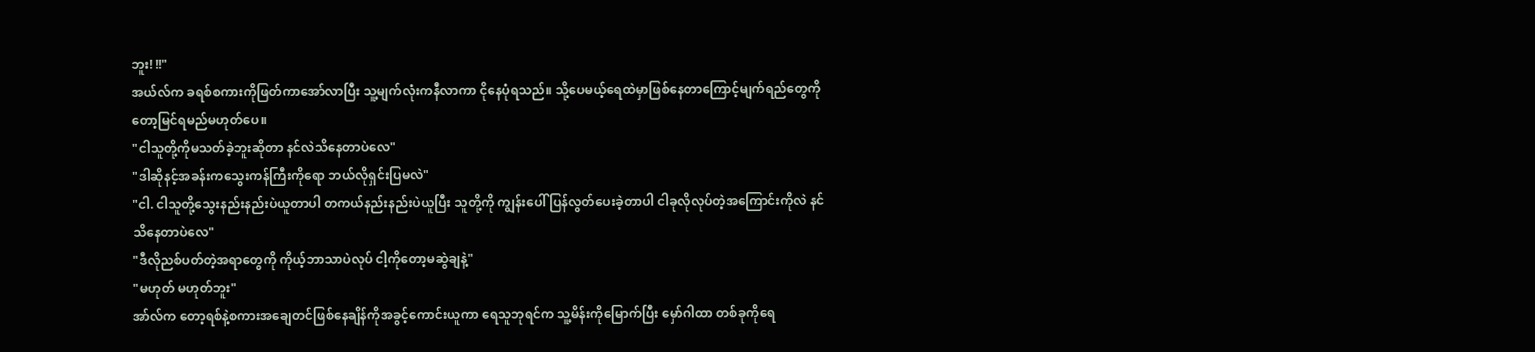ဘူး! !!"
အယ်လ်က ခရစ်စကားကိုဖြတ်ကာအော်လာပြီး သူ့မျက်လုံးကနီလာကာ ငိုနေပုံရသည်။ သို့ပေမယ့်ရေထဲမှာဖြစ်နေတာကြောင့်မျက်ရည်တွေကိုတော့မြင်ရမည်မဟုတ်ပေ။
"ငါသူတို့ကိုမသတ်ခဲ့ဘူးဆိုတာ နင်လဲသိနေတာပဲလေ"
"ဒါဆိုနင့်အခန်းကသွေးကန်ကြီးကိုရော ဘယ်လိုရှင်းပြမလဲ"
"ငါ. ငါသူတို့သွေးနည်းနည်းပဲယူတာပါ တကယ်နည်းနည်းပဲယူပြီး သူတို့ကို ကျွန်းပေါ် ပြန်လွတ်ပေးခဲ့တာပါ ငါခုလိုလုပ်တဲ့အကြောင်းကိုလဲ နင်သိနေတာပဲလေ"
"ဒီလိုညစ်ပတ်တဲ့အရာတွေကို ကိုယ့်ဘာသာပဲလုပ် ငါ့ကိုတော့မဆွဲချနဲ့"
"မဟုတ် မဟုတ်ဘူး"
အာ်လ်က တော့ရစ်နဲ့စကားအချေတင်ဖြစ်နေချိန်ကိုအခွင့်ကောင်းယူကာ ရေသူဘုရင်က သူ့မိန်းကိုမြောက်ပြီး မှော်ဂါထာ တစ်ခုကိုရေ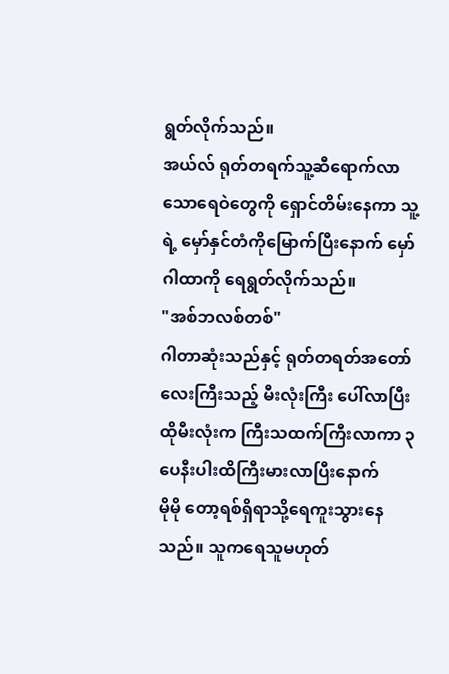ရွတ်လိုက်သည်။
အယ်လ် ရုတ်တရက်သူ့ဆီရောက်လာသောရေဝဲတွေကို ရှောင်တိမ်းနေကာ သူ့ရဲ့ မှော်နှင်တံကိုမြောက်ပြီးနောက် မှော်ဂါထာကို ရေရွတ်လိုက်သည်။
"အစ်ဘလစ်တစ်"
ဂါတာဆုံးသည်နှင့် ရုတ်တရတ်အတော်လေးကြီးသည့် မီးလုံးကြီး ပေါ်လာပြီး ထိုမီးလုံးက ကြီးသထက်ကြီးလာကာ ၃ ပေနီးပါးထိကြီးမားလာပြီးနောက်
မိုမို တော့ရစ်ရှိရာသို့ရေကူးသွားနေသည်။ သူကရေသူမဟုတ်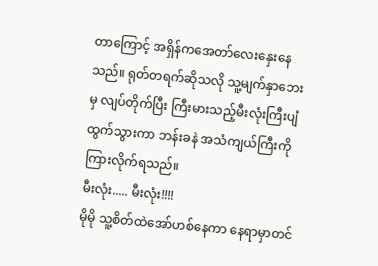တာကြောင့် အရှိန်ကအေတာ်လေးနှေးနေသည်။ ရုတ်တရက်ဆိုသလို သူ့မျက်နှာဘေးမှ လျပ်တိုက်ပြီး ကြီးမားသည့်မီးလုံးကြီးပျံထွက်သွားကာ ဘန်းခနဲ အသံကျယ်ကြီးကိုကြားလိုက်ရသည်။
မီးလုံး..... မီးလုံး!!!!
မိုမို သူ့စိတ်ထဲအော်ဟစ်နေကာ နေရာမှာတင်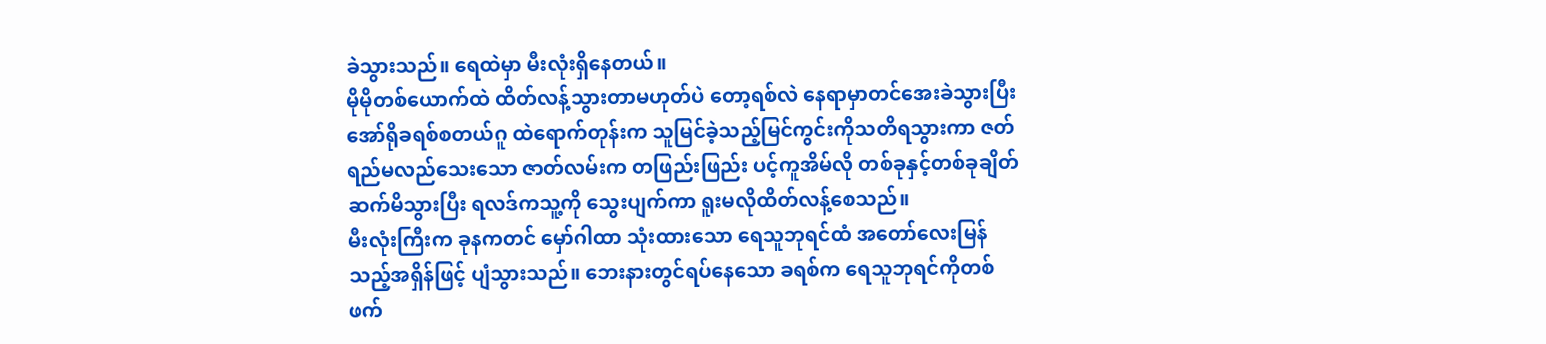ခဲသွားသည်။ ရေထဲမှာ မီးလုံးရှိနေတယ်။
မိုမိုတစ်ယောက်ထဲ ထိတ်လန့်သွားတာမဟုတ်ပဲ တော့ရစ်လဲ နေရာမှာတင်အေးခဲသွားပြီး အော်ရိုခရစ်စတယ်ဂူ ထဲရောက်တုန်းက သူမြင်ခဲ့သည့်မြင်ကွင်းကိုသတိရသွားကာ ဇတ်ရည်မလည်သေးသော ဇာတ်လမ်းက တဖြည်းဖြည်း ပင့်ကူအိမ်လို တစ်ခုနှင့်တစ်ခုချိတ်ဆက်မိသွားပြီး ရလဒ်ကသူ့ကို သွေးပျက်ကာ ရူးမလိုထိတ်လန့်စေသည်။
မီးလုံးကြီးက ခုနကတင် မှော်ဂါထာ သုံးထားသော ရေသူဘုရင်ထံ အတော်လေးမြန်သည့်အရှိန်ဖြင့် ပျံသွားသည်။ ဘေးနားတွင်ရပ်နေသော ခရစ်က ရေသူဘုရင်ကိုတစ်ဖက်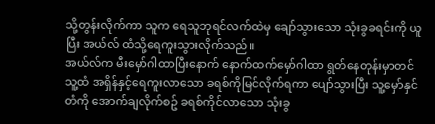သို့တွန်းလိုက်ကာ သူက ရေသူဘုရင်လက်ထဲမှ ချော်သွားသော သုံးခွခရင်းကို ယူပြီး အယ်လ် ထံသို့ရေကူးသွားလိုက်သည်။
အယ်လ်က မီးမှော်ဂါထာပြီးနောက် နောက်ထက်မှော်ဂါထာ ရွတ်နေတုန်းမှာတင် သူ့ထံ အရှိန်နှင့်ရေကူးလာသော ခရစ်ကိုမြင်လိုက်ရကာ ပျော်သွားပြီး သူ့မှော်နှင်တံကို အောက်ချလိုက်စဥ် ခရစ်ကိုင်လာသော သုံးခွ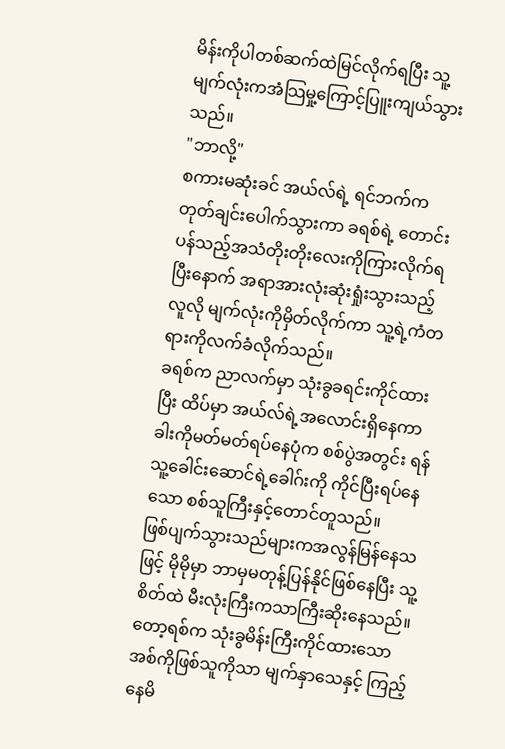မိန်းကိုပါတစ်ဆက်ထဲမြင်လိုက်ရပြီး သူ့မျက်လုံးကအံသြမှု့ကြောင့်ပြူးကျယ်သွားသည်။
"ဘာလို့"
စကားမဆုံးခင် အယ်လ်ရဲ့ ရင်ဘက်ကတုတ်ချင်းပေါက်သွားကာ ခရစ်ရဲ့ တောင်းပန်သည့်အသံတိုးတိုးလေးကိုကြားလိုက်ရပြီးနောက် အရာအားလုံးဆုံးရှုံးသွားသည့်လူလို မျက်လုံးကိုမှိတ်လိုက်ကာ သူ့ရဲ့ကံတရားကိုလက်ခံလိုက်သည်။
ခရစ်က ညာလက်မှာ သုံးခွခရင်းကိုင်ထားပြီး ထိပ်မှာ အယ်လ်ရဲ့အလောင်းရှိနေကာ ခါးကိုမတ်မတ်ရပ်နေပုံက စစ်ပွဲအတွင်း ရန်သူ့ခေါင်းဆောင်ရဲ့ခေါဂ်းကို ကိုင်ပြီးရပ်နေသော စစ်သူကြီးနှင့်တောင်တူသည်။
ဖြစ်ပျက်သွားသည်များကအလွန်မြန်နေသဖြင့် မိုမိုမှာ ဘာမှမတုန့်ပြန်နိုင်ဖြစ်နေပြီး သူ့စိတ်ထဲ မီးလုံးကြီးကသာကြီးဆိုးနေသည်။
တော့ရစ်က သုံးခွမိန်းကြီးကိုင်ထားသော အစ်ကိုဖြစ်သူကိုသာ မျက်နှာသေနှင့် ကြည့်နေမိ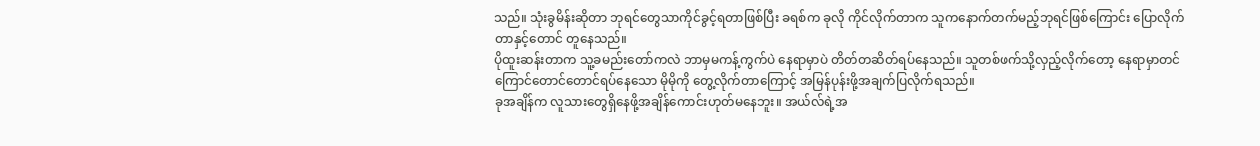သည်။ သုံးခွမိန်းဆိုတာ ဘုရင်တွေသာကိုင်ခွင့်ရတာဖြစ်ပြီး ခရစ်က ခုလို ကိုင်လိုက်တာက သူကနောက်တက်မည့်ဘုရင်ဖြစ်ကြောင်း ပြောလိုက်တာနှင့်တောင် တူနေသည်။
ပိုထူးဆန်းတာက သူ့ခမည်းတော်ကလဲ ဘာမှမကန့်ကွက်ပဲ နေရာမှာပဲ တိတ်တဆိတ်ရပ်နေသည်။ သူတစ်ဖက်သို့လှည့်လိုက်တော့ နေရာမှာတင်ကြောင်တောင်တောင်ရပ်နေသော မိုမိုကို တွေ့လိုက်တာကြောင့် အမြန်ပုန်းဖို့အချက်ပြလိုက်ရသည်။
ခုအချိန်က လူသားတွေရှိနေဖို့အချိန်ကောင်းဟုတ်မနေဘူး။ အယ်လ်ရဲ့အ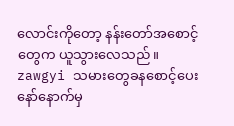လောင်းကိုတော့ နန်းတော်အစောင့်တွေက ယူသွားလေသည်။
zawgyi သမားတွေခနစောင့်ပေးနော်နောက်မှ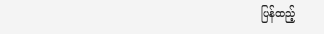ပြန်ထည့်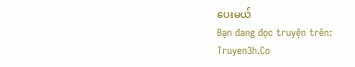ပေးမယ်
Bạn đang đọc truyện trên: Truyen3h.Co